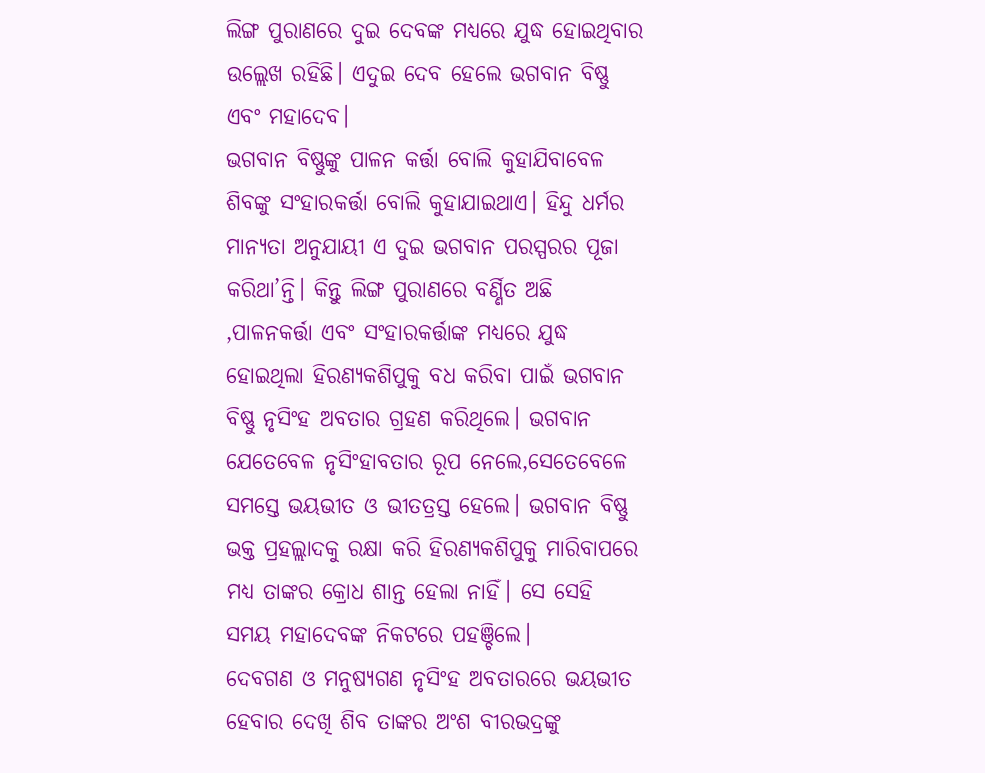ଲିଙ୍ଗ ପୁରାଣରେ ଦୁଇ ଦେବଙ୍କ ମଧ୍ୟରେ ଯୁଦ୍ଧ ହୋଇଥିବାର ଉଲ୍ଲେଖ ରହିଛି। ଏଦୁଇ ଦେବ ହେଲେ ଭଗବାନ ବିଷ୍ଣୁ ଏବଂ ମହାଦେବ।
ଭଗବାନ ବିଷ୍ଣୁଙ୍କୁ ପାଳନ କର୍ତ୍ତା ବୋଲି କୁହାଯିବାବେଳ ଶିବଙ୍କୁ ସଂହାରକର୍ତ୍ତା ବୋଲି କୁହାଯାଇଥାଏ। ହିନ୍ଦୁ ଧର୍ମର ମାନ୍ୟତା ଅନୁଯାୟୀ ଏ ଦୁଇ ଭଗବାନ ପରସ୍ପରର ପୂଜା କରିଥା’ନ୍ତି। କିନ୍ତୁ ଲିଙ୍ଗ ପୁରାଣରେ ବର୍ଣ୍ଣିତ ଅଛି ,ପାଳନକର୍ତ୍ତା ଏବଂ ସଂହାରକର୍ତ୍ତାଙ୍କ ମଧ୍ୟରେ ଯୁଦ୍ଧ ହୋଇଥିଲା ହିରଣ୍ୟକଶିପୁକୁ ବଧ କରିବା ପାଇଁ ଭଗବାନ ବିଷ୍ଣୁ ନୃସିଂହ ଅବତାର ଗ୍ରହଣ କରିଥିଲେ। ଭଗବାନ ଯେତେବେଳ ନୃସିଂହାବତାର ରୂପ ନେଲେ,ସେତେବେଳେ ସମସ୍ତେ ଭୟଭୀତ ଓ ଭୀତତ୍ରସ୍ତ ହେଲେ। ଭଗବାନ ବିଷ୍ଣୁ ଭକ୍ତ ପ୍ରହଲ୍ଲାଦକୁ ରକ୍ଷା କରି ହିରଣ୍ୟକଶିପୁକୁ ମାରିବାପରେ ମଧ୍ୟ ତାଙ୍କର କ୍ରୋଧ ଶାନ୍ତ ହେଲା ନାହିଁ। ସେ ସେହି ସମୟ ମହାଦେବଙ୍କ ନିକଟରେ ପହଞ୍ଚିଲେ।
ଦେବଗଣ ଓ ମନୁଷ୍ୟଗଣ ନୃସିଂହ ଅବତାରରେ ଭୟଭୀତ ହେବାର ଦେଖି ଶିବ ତାଙ୍କର ଅଂଶ ବୀରଭଦ୍ରଙ୍କୁ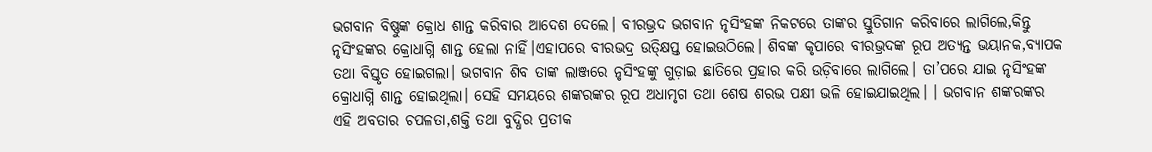ଭଗବାନ ବିଷ୍ଣୁଙ୍କ କ୍ରୋଧ ଶାନ୍ତ କରିବାର ଆଦେଶ ଦେଲେ। ବୀରଭ୍ରଦ ଭଗବାନ ନୃସିଂହଙ୍କ ନିକଟରେ ତାଙ୍କର ସ୍ତୁତିଗାନ କରିବାରେ ଲାଗିଲେ,କିନ୍ତୁ ନୃସିଂହଙ୍କର କ୍ରୋଧାଗ୍ନି ଶାନ୍ତ ହେଲା ନାହିଁ।ଏହାପରେ ବୀରଭଦ୍ର ଉତ୍କ୍ଷିପ୍ତ ହୋଇଉଠିଲେ। ଶିବଙ୍କ କୃପାରେ ବୀରଭ୍ରଦଙ୍କ ରୂପ ଅତ୍ୟନ୍ତ ଭୟାନକ,ବ୍ୟାପକ ତଥା ବିସ୍ତୃତ ହୋଇଗଲା। ଭଗବାନ ଶିବ ତାଙ୍କ ଲାଞ୍ଜରେ ନୃସିଂହଙ୍କୁ ଗୁଡ଼ାଇ ଛାତିରେ ପ୍ରହାର କରି ଉଡ଼ିବାରେ ଲାଗିଲେ। ତା’ପରେ ଯାଇ ନୃସିଂହଙ୍କ କ୍ରୋଧାଗ୍ନି ଶାନ୍ତ ହୋଇଥିଲା। ସେହି ସମୟରେ ଶଙ୍କରଙ୍କର ରୂପ ଅଧାମୃଗ ତଥା ଶେଷ ଶରଭ ପକ୍ଷୀ ଭଳି ହୋଇଯାଇଥିଲ। । ଭଗବାନ ଶଙ୍କରଙ୍କର ଏହି ଅବତାର ଚପଳତା,ଶକ୍ତି ତଥା ବୁଦ୍ଧିର ପ୍ରତୀକ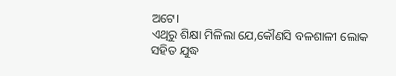ଅଟେ।
ଏଥିରୁ ଶିକ୍ଷା ମିଳିଲା ଯେ,କୌଣସି ବଳଶାଳୀ ଲୋକ ସହିତ ଯୁଦ୍ଧ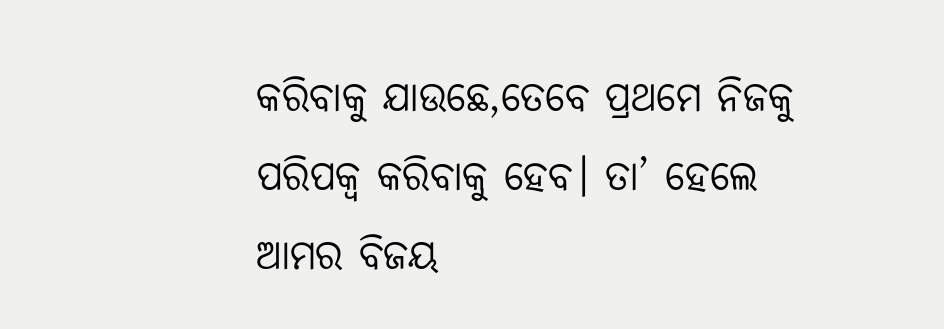କରିବାକୁ ଯାଉଛେ,ତେବେ ପ୍ରଥମେ ନିଜକୁ ପରିପକ୍ୱ କରିବାକୁ ହେବ। ତା’ ହେଲେ ଆମର ବିଜୟ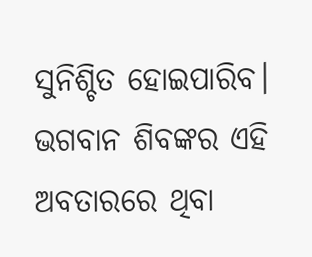ସୁନିଶ୍ଚିତ ହୋଇପାରିବ। ଭଗବାନ ଶିବଙ୍କର ଏହି ଅବତାରରେ ଥିବା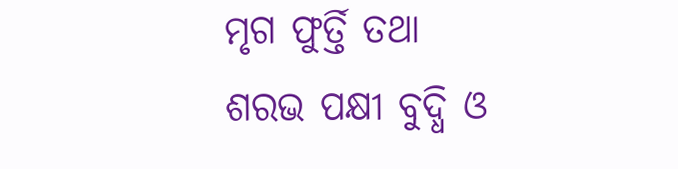ମୃଗ ଫୁର୍ତ୍ତି ତଥା ଶରଭ ପକ୍ଷୀ ବୁଦ୍ଧି ଓ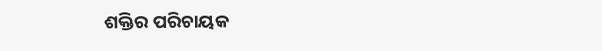ଶକ୍ତିର ପରିଚାୟକ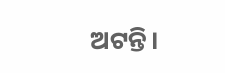ଅଟନ୍ତି।